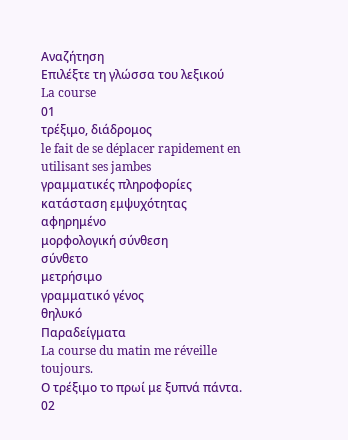Αναζήτηση
Επιλέξτε τη γλώσσα του λεξικού
La course
01
τρέξιμο, διάδρομος
le fait de se déplacer rapidement en utilisant ses jambes
γραμματικές πληροφορίες
κατάσταση εμψυχότητας
αφηρημένο
μορφολογική σύνθεση
σύνθετο
μετρήσιμο
γραμματικό γένος
θηλυκό
Παραδείγματα
La course du matin me réveille toujours.
Ο τρέξιμο το πρωί με ξυπνά πάντα.
02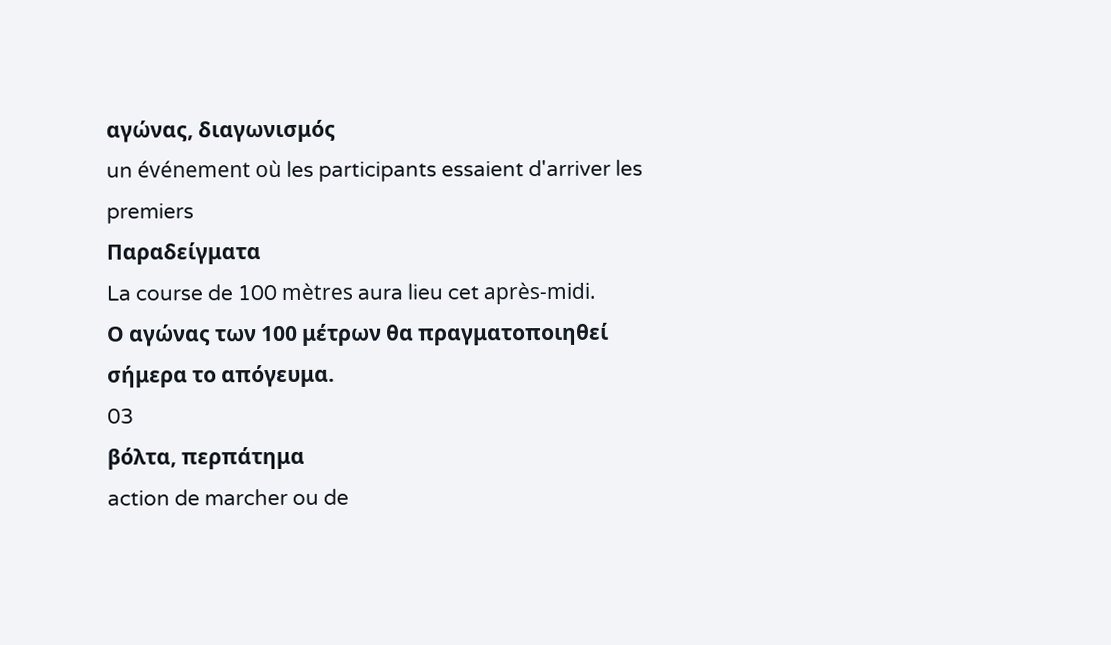αγώνας, διαγωνισμός
un événement où les participants essaient d'arriver les premiers
Παραδείγματα
La course de 100 mètres aura lieu cet après-midi.
Ο αγώνας των 100 μέτρων θα πραγματοποιηθεί σήμερα το απόγευμα.
03
βόλτα, περπάτημα
action de marcher ou de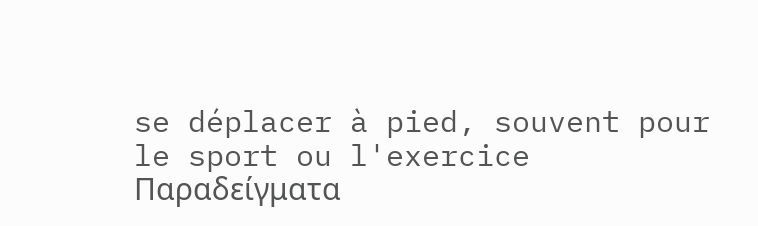se déplacer à pied, souvent pour le sport ou l'exercice
Παραδείγματα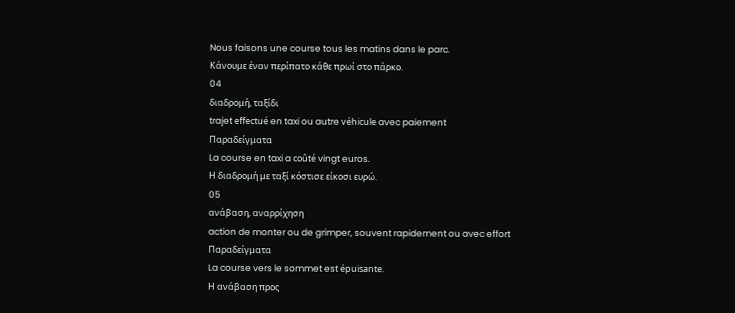Nous faisons une course tous les matins dans le parc.
Κάνουμε έναν περίπατο κάθε πρωί στο πάρκο.
04
διαδρομή, ταξίδι
trajet effectué en taxi ou autre véhicule avec paiement
Παραδείγματα
La course en taxi a coûté vingt euros.
Η διαδρομή με ταξί κόστισε είκοσι ευρώ.
05
ανάβαση, αναρρίχηση
action de monter ou de grimper, souvent rapidement ou avec effort
Παραδείγματα
La course vers le sommet est épuisante.
Η ανάβαση προς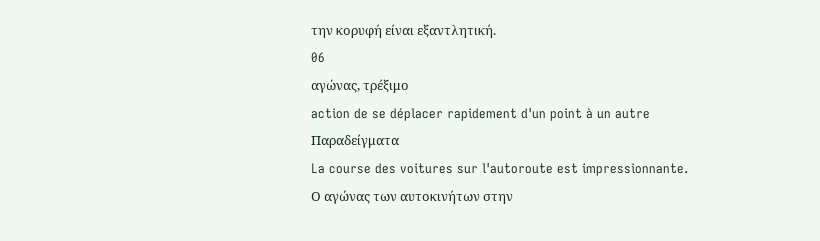την κορυφή είναι εξαντλητική.
06
αγώνας, τρέξιμο
action de se déplacer rapidement d'un point à un autre
Παραδείγματα
La course des voitures sur l'autoroute est impressionnante.
Ο αγώνας των αυτοκινήτων στην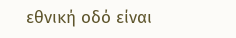εθνική οδό είναι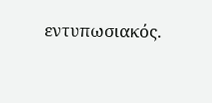εντυπωσιακός.